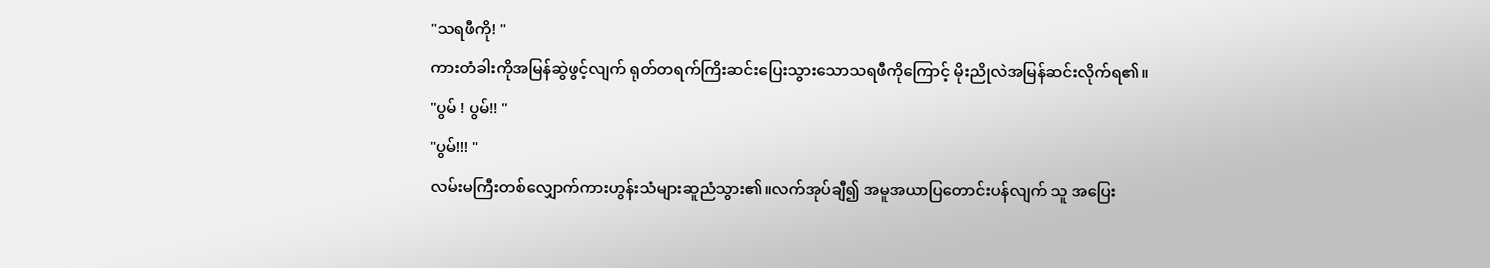"သရဖီကို! "
ကားတံခါးကိုအမြန်ဆွဲဖွင့်လျက် ရုတ်တရက်ကြိးဆင်းပြေးသွားသောသရဖီကိုကြောင့် မိုးညိုလဲအမြန်ဆင်းလိုက်ရ၏။
"ပွမ် ! ပွမ်!! "
"ပွမ်!!! "
လမ်းမကြီးတစ်လျှောက်ကားဟွန်းသံများဆူညံသွား၏။လက်အုပ်ချီ၍ အမူအယာပြတောင်းပန်လျက် သူ အပြေး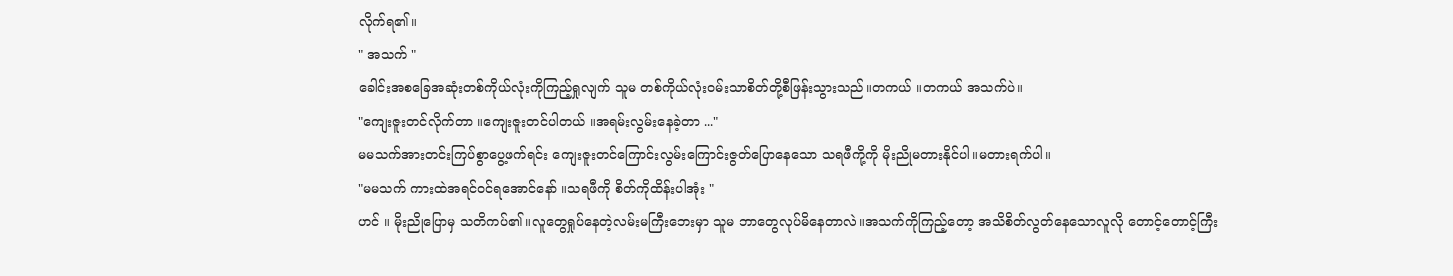လိုက်ရ၏။
" အသက် "
ခေါင်းအစခြေအဆုံးတစ်ကိုယ်လုံးကိုကြည့်ရှုလျက် သူမ တစ်ကိုယ်လုံး၀မ်းသာစိတ်တို့စီဖြန်းသွားသည်။တကယ် ။တကယ် အသက်ပဲ။
"ကျေးဇူးတင်လိုက်တာ ။ကျေးဇူးတင်ပါတယ် ။အရမ်းလွမ်းနေခဲ့တာ ..."
မမသက်အားတင်းကြပ်စွာပွေ့ဖက်ရင်း ကျေးဇူးတင်ကြောင်းလွမ်းကြောင်းဇွတ်ပြောနေသော သရဖီကို့ကို မိုးညိုမတားနိုင်ပါ။မတားရက်ပါ။
"မမသက် ကားထဲအရင်၀င်ရအောင်နော် ။သရဖီကို စိတ်ကိုထိန်းပါအုံး "
ဟင် ။ မိုးညိုပြောမှ သတိကပ်၏။လူတွေရှုပ်နေတဲ့လမ်းမကြီးဘေးမှာ သူမ ဘာတွေလုပ်မိနေတာလဲ။အသက်ကိုကြည့်တော့ အသိစိတ်လွတ်နေသောလူလို တောင့်တောင့်ကြီး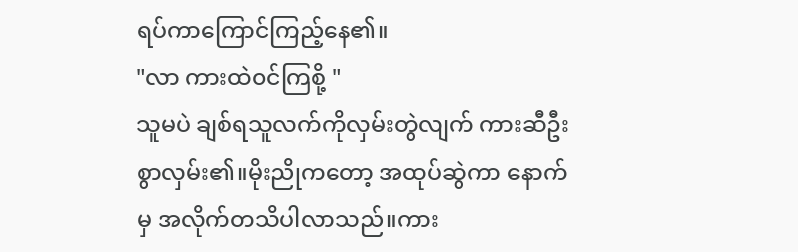ရပ်ကာကြောင်ကြည့်နေ၏။
"လာ ကားထဲ၀င်ကြစို့ "
သူမပဲ ချစ်ရသူလက်ကိုလှမ်းတွဲလျက် ကားဆီဦးစွာလှမ်း၏။မိုးညိုကတော့ အထုပ်ဆွဲကာ နောက်မှ အလိုက်တသိပါလာသည်။ကား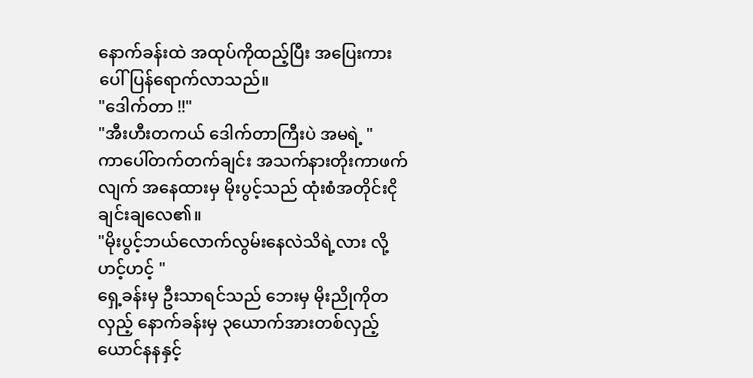နောက်ခန်းထဲ အထုပ်ကိုထည့်ပြီး အပြေးကားပေါ်ပြန်ရောက်လာသည်။
"ဒေါက်တာ !!"
"အီးဟီးတကယ် ဒေါက်တာကြီးပဲ အမရဲ့ "
ကာပေါ်တက်တက်ချင်း အသက်နားတိုးကာဖက်လျက် အနေထားမှ မိုးပွင့်သည် ထုံးစံအတိုင်းငိုချင်းချလေ၏။
"မိုးပွင့်ဘယ်လောက်လွမ်းနေလဲသိရဲ့လား လို့ ဟင့်ဟင့် "
ရှေ့ခန်းမှ ဦးသာရင်သည် ဘေးမှ မိုးညိုကိုတလှည့် နောက်ခန်းမှ ၃ယောက်အားတစ်လှည့် ယောင်နနနှင့်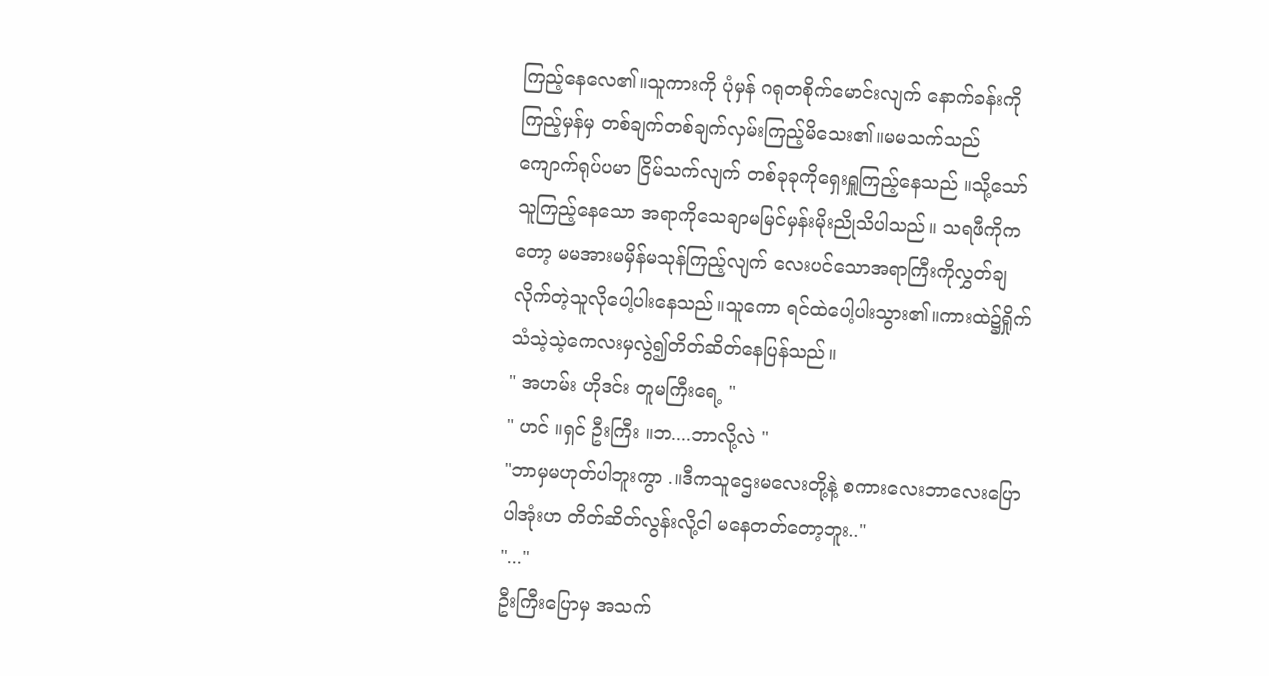ကြည့်နေလေ၏။သူကားကို ပုံမှန် ဂရုတစိုက်မောင်းလျက် နောက်ခန်းကို ကြည့်မှန်မှ တစ်ချက်တစ်ချက်လှမ်းကြည့်မိသေး၏။မမသက်သည် ကျောက်ရုပ်ပမာ ငြိမ်သက်လျက် တစ်ခုခုကိုရှေးရှူကြည့်နေသည် ။သို့သော် သူကြည့်နေသော အရာကိုသေချာမမြင်မှန်းမိုးညိုသိပါသည်။ သရဖီကိုကတော့ မမအားမမှိန်မသုန်ကြည့်လျက် လေးပင်သောအရာကြီးကိုလွှတ်ချလိုက်တဲ့သူလိုပေါ့ပါးနေသည်။သူကော ရင်ထဲပေါ့ပါးသွား၏။ကားထဲ၌ရှိုက်သံသဲ့သဲ့ကေလးမှလွဲ၍တိတ်ဆိတ်နေပြန်သည်။
" အဟမ်း ဟိုဒင်း တူမကြီးရေ့ "
" ဟင် ။ရှင် ဦးကြီး ။ဘ....ဘာလို့လဲ "
"ဘာမှမဟုတ်ပါဘူးကွာ .။ဒီကသူဌေးမလေးတို့နဲ့ စကားလေးဘာလေးပြောပါအုံးဟ တိတ်ဆိတ်လွန်းလို့ငါ မနေတတ်တော့ဘူး.."
"..."
ဦးကြီးပြောမှ အသက်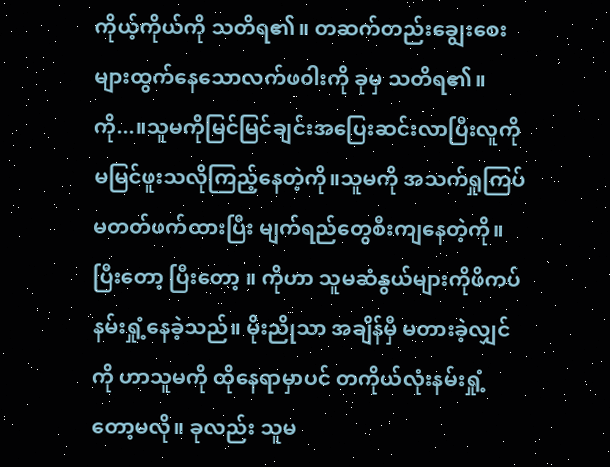ကိုယ့်ကိုယ်ကို သတိရ၏။ တဆက်တည်းချွေးစေးများထွက်နေသောလက်ဖ၀ါးကို ခုမှ သတိရ၏။ ကို...။သူမကိုမြင်မြင်ချင်းအပြေးဆင်းလာပြီးလူကို မမြင်ဖူးသလိုကြည့်နေတဲ့ကို။သူမကို အသက်ရှုကြပ်မတတ်ဖက်ထားပြီး မျက်ရည်တွေစီးကျနေတဲ့ကို။ ပြီးတော့ ပြီးတော့ ။ ကိုဟာ သူမဆံနွယ်များကိုဖိကပ်နမ်းရှုံ့နေခဲ့သည်။ မိုးညိုသာ အချိန်မှီ မတားခဲ့လျှင် ကို ဟာသူမကို ထိုနေရာမှာပင် တကိုယ်လုံးနမ်းရှုံ့တော့မလို။ ခုလည်း သူမ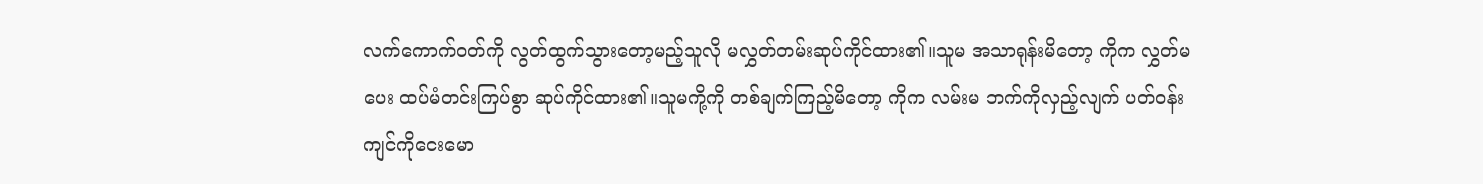လက်ကောက်၀တ်ကို လွတ်ထွက်သွားတော့မည့်သူလို မလွှတ်တမ်းဆုပ်ကိုင်ထား၏။သူမ အသာရုန်းမိတော့ ကိုက လွှတ်မပေး ထပ်မံတင်းကြပ်စွာ ဆုပ်ကိုင်ထား၏။သူမကို့ကို တစ်ချက်ကြည့်မိတော့ ကိုက လမ်းမ ဘက်ကိုလှည့်လျက် ပတ်၀န်းကျင်ကိုငေးမော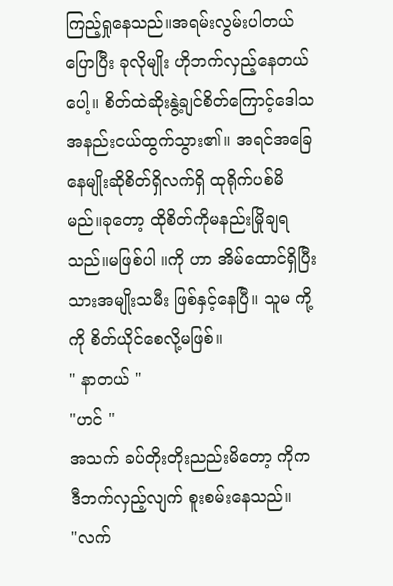ကြည့်ရှုနေသည်။အရမ်းလွမ်းပါတယ်ပြောပြီး ခုလိုမျိုး ဟိုဘက်လှည့်နေတယ်ပေါ့။ စိတ်ထဲဆိုးနွဲ့ချင်စိတ်ကြောင့်ဒေါသအနည်းငယ်ထွက်သွား၏။ အရင်အခြေနေမျိုးဆိုစိတ်ရှိလက်ရှိ ထုရိုက်ပစ်မိမည်။ခုတော့ ထိုစိတ်ကိုမနည်းမြိုချရသည်။မဖြစ်ပါ ။ကို ဟာ အိမ်ထောင်ရှိပြီးသားအမျိုးသမီး ဖြစ်နှင့်နေပြီ။ သူမ ကို့ကို စိတ်ယိုင်စေလို့မဖြစ်။
" နာတယ် "
"ဟင် "
အသက် ခပ်တိုးတိုးညည်းမိတော့ ကိုက ဒီဘက်လှည့်လျက် စူးစမ်းနေသည်။
"လက်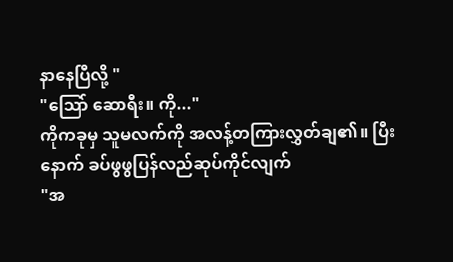နာနေပြီလို့ "
"သြော် ဆောရီး။ ကို..."
ကိုကခုမှ သူမလက်ကို အလန့်တကြားလွှတ်ချ၏။ ပြီးနောက် ခပ်ဖွဖွပြန်လည်ဆုပ်ကိုင်လျက်
"အ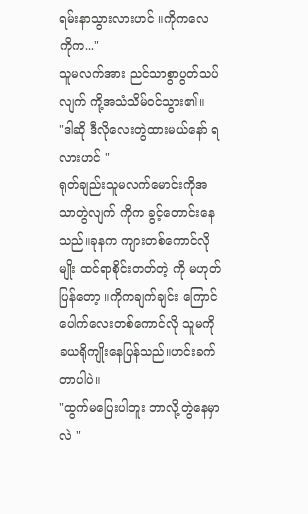ရမ်းနာသွားလားဟင် ။ကိုကလေ ကိုက..."
သူမလက်အား ညင်သာစွာပွတ်သပ်လျက် ကို့အသံသိမ်၀င်သွား၏။
"ဒါဆို ဒီလိုလေးတွဲထားမယ်နော် ရလားဟင် "
ရုတ်ချည်းသူမလက်မောင်းကိုအသာတွဲလျက် ကိုက ခွင့်တောင်းနေသည်။ခုနက ကျားတစ်ကောင်လိုမျိုး ထင်ရာစိုင်းတတ်တဲ့ ကို မဟုတ်ပြန်တော့ ။ကိုကချက်ချင်း ကြောင်ပေါက်လေးတစ်ကောင်လို သူမကို ခယရိုကျိုးနေပြန်သည်။ဟင်းခက်တာပါပဲ။
"ထွက်မပြေးပါဘူး ဘာလို့တွဲနေမှာလဲ "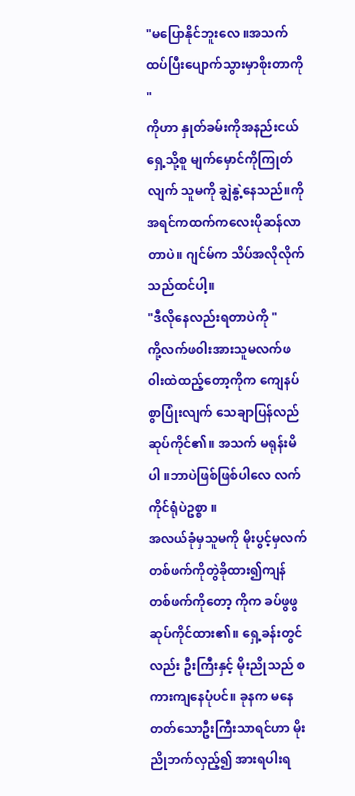"မပြောနိုင်ဘူးလေ ။အသက် ထပ်ပြီးပျောက်သွားမှာစိုးတာကို "
ကိုဟာ နှုတ်ခမ်းကိုအနည်းငယ်ရှေ့သို့စူ မျက်မှောင်ကိုကြုတ်လျက် သူမကို ချွဲနွဲ့နေသည်။ကို အရင်ကထက်ကလေးပိုဆန်လာတာပဲ။ ဂျင်မ်က သိပ်အလိုလိုက်သည်ထင်ပါ့။
"ဒီလိုနေလည်းရတာပဲကို "
ကို့လက်ဖ၀ါးအားသူမလက်ဖ၀ါးထဲထည့်တော့ကိုက ကျေနပ်စွာပြုံးလျက် သေချာပြန်လည်ဆုပ်ကိုင်၏။ အသက် မရုန်းမိပါ ။ဘာပဲဖြစ်ဖြစ်ပါလေ လက်ကိုင်ရုံပဲဥစ္စာ ။
အလယ်ခုံမှသူမကို မိုးပွင့်မှလက်တစ်ဖက်ကိုတွဲခိုထား၍ကျန် တစ်ဖက်ကိုတော့ ကိုက ခပ်ဖွဖွဆုပ်ကိုင်ထား၏။ ရှေ့ခန်းတွင်လည်း ဦးကြီးနှင့် မိုးညိုသည် စကားကျနေပုံပင်။ ခုနက မနေတတ်သောဦးကြီးသာရင်ဟာ မိုးညိုဘက်လှည့်၍ အားရပါးရ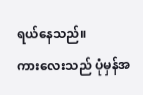ရယ်နေသည်။
ကားလေးသည် ပုံမှန်အ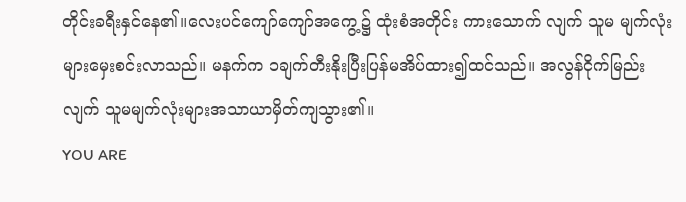တိုင်းခရီးနှင်နေ၏။လေးပင်ကျော်ကျော်အကွေ့၌ ထုံးစံအတိုင်း ကားသောက် လျက် သူမ မျက်လုံးများမှေးစင်းလာသည်။ မနက်က ၁ချက်တီးနိုးပြီးပြန်မအိပ်ထား၍ထင်သည်။ အလွန်ငိုက်မြည်းလျက် သူမမျက်လုံးများအသာယာမှိတ်ကျသွား၏။
YOU ARE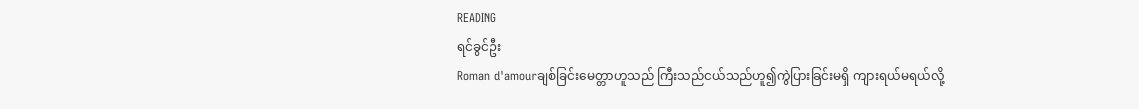READING
ရင်ခွင်ဦး
Roman d'amourချစ်ခြင်းမေတ္တာဟူသည် ကြီးသည်ငယ်သည်ဟူ၍ကွဲပြားခြင်းမရှိ ကျားရယ်မရယ်လို့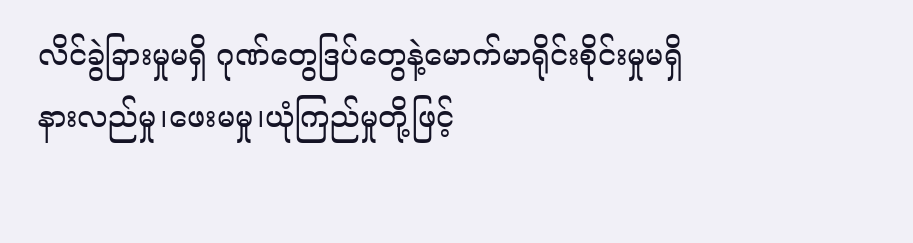လိင်ခွဲခြားမှုမရှိ ဂုဏ်တွေဒြပ်တွေနဲ့မောက်မာရိုင်းစိုင်းမှုမရှိ နားလည်မှု၊ဖေးမမှု၊ယုံကြည်မှုတို့ဖြင့်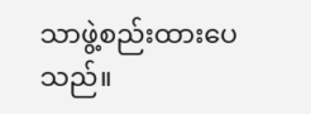သာဖွဲ့စည်းထားပေသည်။